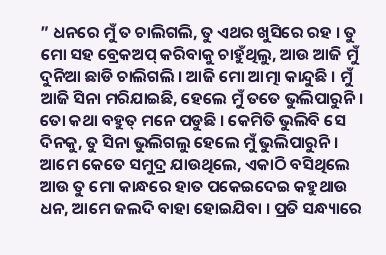” ଧନରେ ମୁଁ ତ ଚାଲିଗଲି, ତୁ ଏଥର ଖୁସିରେ ରହ । ତୁ ମୋ ସହ ବ୍ରେକଅପ୍ କରିବାକୁ ଚାହୁଁଥିଲୁ, ଆଉ ଆଜି ମୁଁ ଦୁନିଆ ଛାଡି ଚାଲିଗଲି । ଆଜି ମୋ ଆତ୍ମା କାନ୍ଦୁଛି । ମୁଁ ଆଜି ସିନା ମରିଯାଇଛି, ହେଲେ ମୁଁ ତତେ ଭୁଲିପାରୁନି । ତୋ କଥା ବହୁତ୍ ମନେ ପଡୁଛି । କେମିତି ଭୁଲିବି ସେ ଦିନକୁ, ତୁ ସିନା ଭୁଲିଗଲୁ ହେଲେ ମୁଁ ଭୁଲିପାରୁନି । ଆମେ କେତେ ସମୁଦ୍ର ଯାଉଥିଲେ, ଏକାଠି ବସିଥିଲେ ଆଉ ତୁ ମୋ କାନ୍ଧରେ ହାତ ପକେଇଦେଇ କହୁଥାଉ ଧନ, ଆମେ ଜଲଦି ବାହା ହୋଇଯିବା । ପ୍ରତି ସନ୍ଧ୍ୟାରେ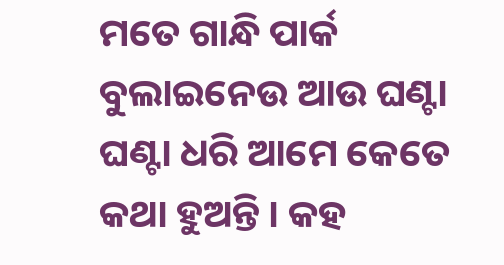ମତେ ଗାନ୍ଧି ପାର୍କ ବୁଲାଇନେଉ ଆଉ ଘଣ୍ଟା ଘଣ୍ଟା ଧରି ଆମେ କେତେ କଥା ହୁଅନ୍ତି । କହ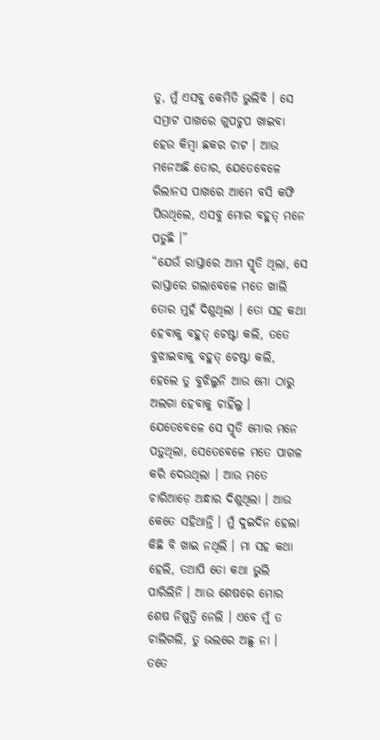ତୁ, ମୁଁ ଏସବୁ କେମିତି ଭୁଲିବି । ସେ ସମ୍ରାଟ ପାଖରେ ଗୁପଚୁପ ଖାଇବା ହେଉ କିମ୍ବା ଛକର ଚାଟ । ଆଉ ମନେଅଛି ତୋର, ଯେତେବେଳେ ରିଲାନସ ପାଖରେ ଆମେ ବସି କଫି ପିଉଥିଲେ, ଏସବୁ ମୋର ବହୁତ୍ ମନେ ପଡୁଛି ।”
“ଯେଉଁ ରାସ୍ତାରେ ଆମ ସ୍ମୃତି ଥିଲା, ସେ ରାସ୍ତାରେ ଗଲାବେଳେ ମତେ ଖାଲି ତୋର ମୁହଁ ଦିଶୁଥିଲା । ତୋ ସହ କଥା ହେବାକୁ ବହୁତ୍ ଚେଷ୍ଟା କଲି, ତତେ ବୁଝାଇବାକୁ ବହୁତ୍ ଚେଷ୍ଟା କଲି, ହେଲେ ତୁ ବୁଝିଲୁନି ଆଉ ମୋ ଠାରୁ ଅଲଗା ହେବାକୁ ଚାହିଁଲୁ । ଯେତେବେଳେ ସେ ସ୍ମୃତି ମୋର ମନେ ପଡ଼ୁଥିଲା, ସେତେବେଳେ ମତେ ପାଗଳ କରି ଦେଉଥିଲା । ଆଉ ମତେ ଚାରିଆଡ଼େ ଅନ୍ଧାର ଦିଶୁଥିଲା । ଆଉ କେତେ ସହିଥାନ୍ତି । ମୁଁ ଦୁଇଦିନ ହେଲା କିଛି ବି ଖାଇ ନଥିଲି । ମା ସହ କଥା ହେଲି, ତଥାପି ତୋ କଥା ଭୁଲି ପାରିଲିନି । ଆଉ ଶେଷରେ ମୋର ଶେଷ ନିଷ୍ପତ୍ତି ନେଲି । ଏବେ ମୁଁ ତ ଚାଲିଗଲି, ତୁ ଭଲରେ ଅଛୁ ନା । ତତେ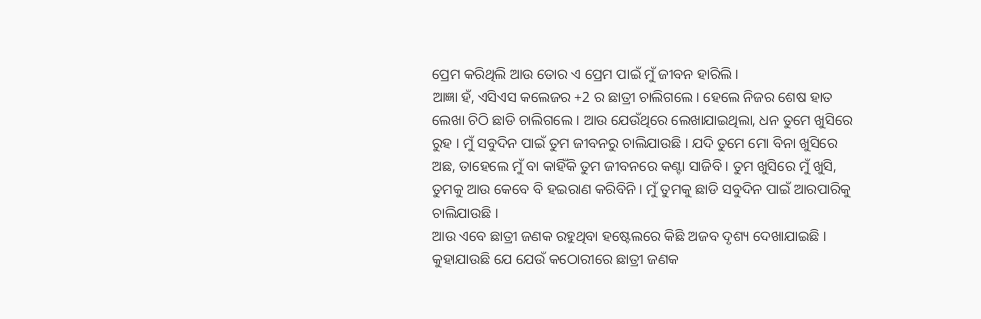ପ୍ରେମ କରିଥିଲି ଆଉ ତୋର ଏ ପ୍ରେମ ପାଇଁ ମୁଁ ଜୀବନ ହାରିଲି ।
ଆଜ୍ଞା ହଁ, ଏସିଏସ କଲେଜର +2 ର ଛାତ୍ରୀ ଚାଲିଗଲେ । ହେଲେ ନିଜର ଶେଷ ହାତ ଲେଖା ଚିଠି ଛାଡି ଚାଲିଗଲେ । ଆଉ ଯେଉଁଥିରେ ଲେଖାଯାଇଥିଲା, ଧନ ତୁମେ ଖୁସିରେ ରୁହ । ମୁଁ ସବୁଦିନ ପାଇଁ ତୁମ ଜୀବନରୁ ଚାଲିଯାଉଛି । ଯଦି ତୁମେ ମୋ ବିନା ଖୁସିରେ ଅଛ, ତାହେଲେ ମୁଁ ବା କାହିଁକି ତୁମ ଜୀବନରେ କଣ୍ଟା ସାଜିବି । ତୁମ ଖୁସିରେ ମୁଁ ଖୁସି, ତୁମକୁ ଆଉ କେବେ ବି ହଇରାଣ କରିବିନି । ମୁଁ ତୁମକୁ ଛାଡି ସବୁଦିନ ପାଇଁ ଆରପାରିକୁ ଚାଲିଯାଉଛି ।
ଆଉ ଏବେ ଛାତ୍ରୀ ଜଣକ ରହୁଥିବା ହଷ୍ଟେଲରେ କିଛି ଅଜବ ଦୃଶ୍ୟ ଦେଖାଯାଇଛି । କୁହାଯାଉଛି ଯେ ଯେଉଁ କଠୋରୀରେ ଛାତ୍ରୀ ଜଣକ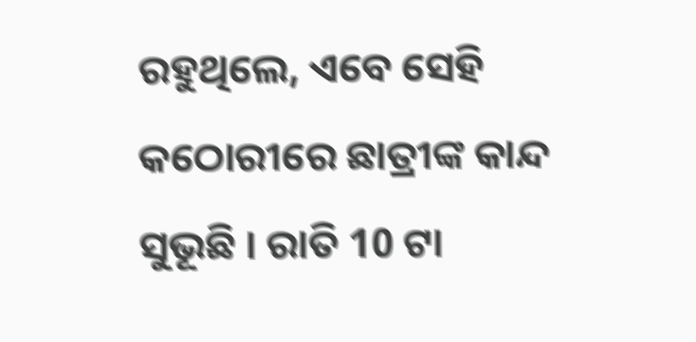ରହୁଥିଲେ, ଏବେ ସେହି କଠୋରୀରେ ଛାତ୍ରୀଙ୍କ କାନ୍ଦ ସୁଭୂଛି । ରାତି 10 ଟା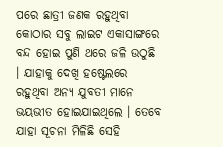ପରେ ଛାତ୍ରୀ ଜଣକ ରହୁଥିବା କୋଠାର ସବୁ ଲାଇଟ ଏକାସାଙ୍ଗରେ ବନ୍ଦ ହୋଇ ପୁଣି ଥରେ ଜଳି ଉଠୁଛି । ଯାହାକୁ ଦେଖି ହଷ୍ଟେଲରେ ରହୁଥିବା ଅନ୍ୟ ଯୁବତୀ ମାନେ ଭୟଭୀତ ହୋଇଯାଇଥିଲେ । ତେବେ ଯାହା ସୂଚନା ମିଳିଛି ସେହି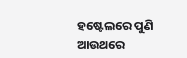ହଷ୍ଟେଲରେ ପୁଣି ଆଉଥରେ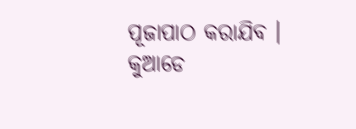ପୂଜାପାଠ କରାଯିବ । କୁଆଡେ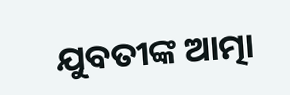ଯୁବତୀଙ୍କ ଆତ୍ମା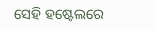ସେହି ହଷ୍ଟେଲରେ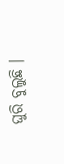ଘୁରି ବୁଲୁଛି ।